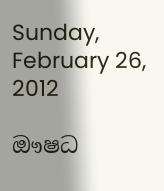Sunday, February 26, 2012

ඖෂධ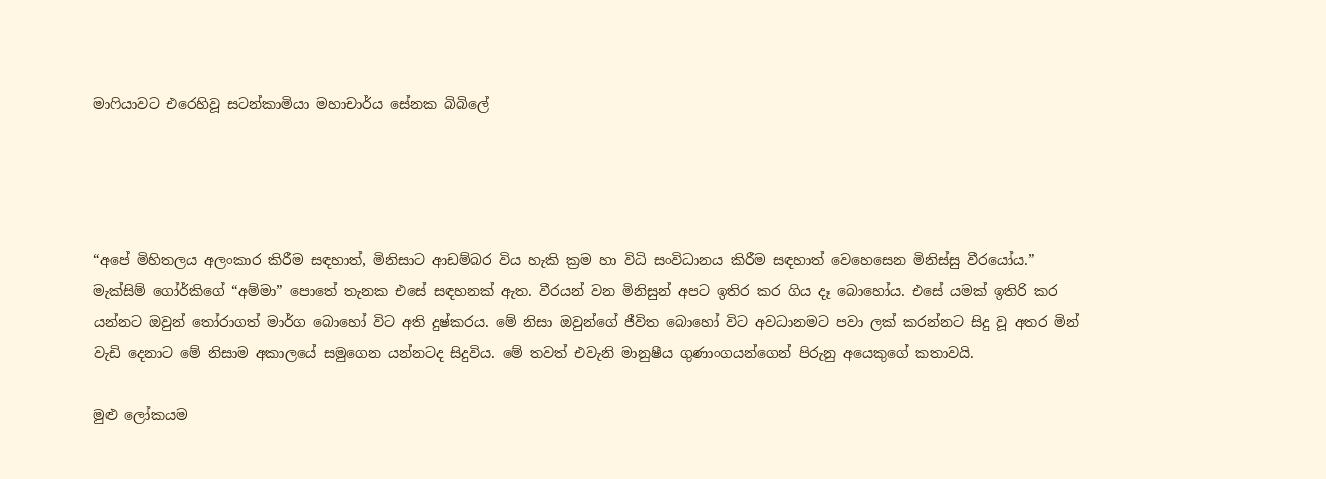මාෆියාවට එරෙහිවූ සටන්කාමියා මහාචාර්ය සේනක බිබිලේ




“අපේ මිහිතලය අලංකාර කිරීම සඳහාත්, මිනිසාට ආඩම්බර විය හැකි ක්‍රම හා විධි සංවිධානය කිරීම සඳහාත් වෙහෙසෙන මිනිස්සු වීරයෝය.” මැක්සිම් ගෝර්කිගේ “අම්මා” පොතේ තැනක එසේ සඳහනක් ඇත. වීරයන් වන මිනිසුන් අපට ඉතිර කර ගිය දෑ බොහෝය. එසේ යමක් ඉතිරි කර යන්නට ඔවුන් තෝරාගත් මාර්ග බොහෝ විට අති දුෂ්කරය. මේ නිසා ඔවුන්ගේ ජීවිත බොහෝ විට අවධානමට පවා ලක් කරන්නට සිදු වූ අතර මින් වැඩි දෙනාට මේ නිසාම අකාලයේ සමුගෙන යන්නටද සිදුවිය. මේ තවත් එවැනි මානුෂීය ගුණාංගයන්ගෙන් පිරුනු අයෙකුගේ කතාවයි.

මුළු ලෝකයම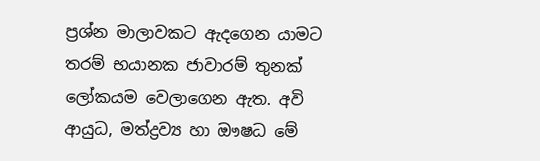ප්‍රශ්න මාලාවකට ඇදගෙන යාමට තරම් භයානක ජාවාරම් තුනක් ලෝකයම වෙලාගෙන ඇත. අවි ආයුධ, මත්ද්‍රව්‍ය හා ඖෂධ මේ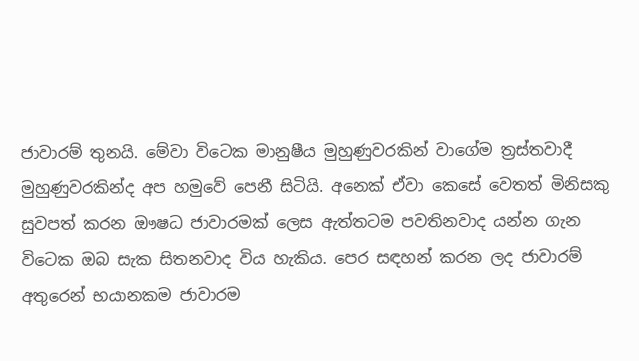ජාවාරම් තුනයි. මේවා විටෙක මානුෂීය මුහුණුවරකින් වාගේම ත්‍රස්තවාදී මුහුණුවරකින්ද අප හමුවේ පෙනී සිටියි. අනෙක් ඒවා කෙසේ වෙතත් මිනිසකු සුවපත් කරන ඖෂධ ජාවාරමක් ලෙස ඇත්තටම පවතිනවාද යන්න ගැන විටෙක ඔබ සැක සිතනවාද විය හැකිය. පෙර සඳහන් කරන ලද ජාවාරම් අතුරෙන් භයානකම ජාවාරම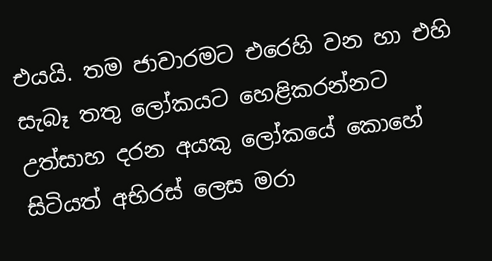එයයි. තම ජාවාරමට එරෙහි වන හා එහි සැබෑ තතු ලෝකයට හෙළිකරන්නට උත්සාහ දරන අයකු ලෝකයේ කොහේ සිටියත් අභිරස් ලෙස මරා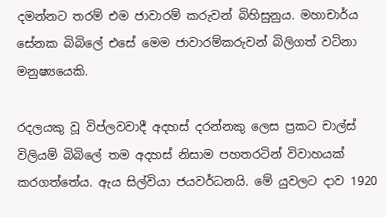දමන්නට තරම් එම ජාවාරම් කරුවන් බිහිසුනුය. මහාචාර්ය සේනක බිබිලේ එසේ මෙම ජාවාරම්කරුවන් බිලිගත් වටිනා මනුෂ්‍යයෙකි.

රදලයකු වූ විප්ලවවාදී අදහස් දරන්නකු ලෙස ප්‍රකට චාල්ස් විලියම් බිබිලේ තම අදහස් නිසාම පහතරටින් විවාහයක් කරගත්තේය. ඇය සිල්වියා ජයවර්ධනයි. මේ යුවලට දාව 1920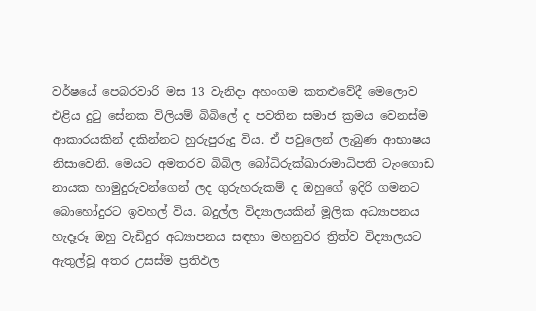වර්ෂයේ පෙබරවාරි මස 13 වැනිදා අහංගම කතළුවේදී මෙලොව එළිය දුටු සේනක විලියම් බිබිලේ ද පවතින සමාජ ක්‍රමය වෙනස්ම ආකාරයකින් දකින්නට හුරුපුරුදු විය. ඒ පවුලෙන් ලැබුණ ආභාෂය නිසාවෙනි. මෙයට අමතරව බිබිල බෝධිරුක්ඛාරාමාධිපති ටැංගොඩ නායක හාමුදුරුවන්ගෙන් ලද ගුරුහරුකම් ද ඔහුගේ ඉදිරි ගමනට බොහෝදුරට ඉවහල් විය. බදුල්ල විද්‍යාලයකින් මූලික අධ්‍යාපනය හැදෑරූ ඔහු වැඩිදුර අධ්‍යාපනය සඳහා මහනුවර ත්‍රිත්ව විද්‍යාලයට ඇතුල්වූ අතර උසස්ම ප්‍රතිඵල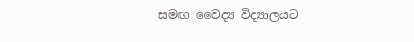සමඟ වෛද්‍ය විද්‍යාලයට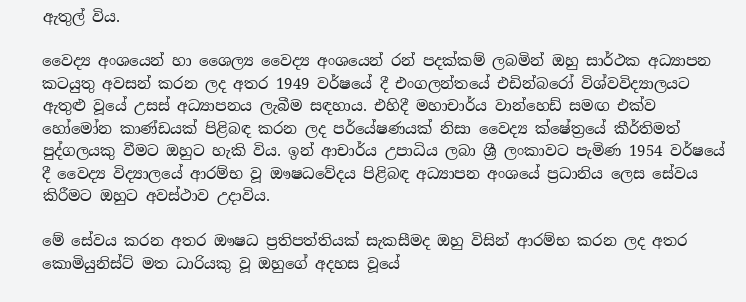ඇතුල් විය.

වෛද්‍ය අංශයෙන් හා ශෛල්‍ය වෛද්‍ය අංශයෙන් රන් පදක්කම් ලබමින් ඔහු සාර්ථක අධ්‍යාපන කටයුතු අවසන් කරන ලද අතර 1949 වර්ෂයේ දී එංගලන්තයේ එඩින්බරෝ විශ්වවිද්‍යාලයට ඇතුළු වූයේ උසස් අධ්‍යාපනය ලැබීම සඳහාය. එහිදී මහාචාර්ය වාන්හෙඩ් සමඟ එක්ව හෝමෝන කාණ්ඩයක් පිළිබඳ කරන ලද පර්යේෂණයක් නිසා වෛද්‍ය ක්ෂේත්‍රයේ කීර්තිමත් පුද්ගලයකු වීමට ඔහුට හැකි විය. ඉන් ආචාර්ය උපාධිය ලබා ශ්‍රී ලංකාවට පැමිණ 1954 වර්ෂයේ දී වෛද්‍ය විද්‍යාලයේ ආරම්භ වූ ඖෂධවේදය පිළිබඳ අධ්‍යාපන අංශයේ ප්‍රධානිය ලෙස සේවය කිරීමට ඔහුට අවස්ථාව උදාවිය.

මේ සේවය කරන අතර ඖෂධ ප්‍රතිපත්තියක් සැකසීමද ඔහු විසින් ආරම්භ කරන ලද අතර කොමියුනිස්ට් මත ධාරියකු වූ ඔහුගේ අදහස වූයේ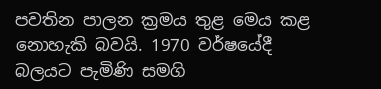පවතින පාලන ක්‍රමය තුළ මෙය කළ නොහැකි බවයි. 1970 වර්ෂයේදී බලයට පැමිණි සමගි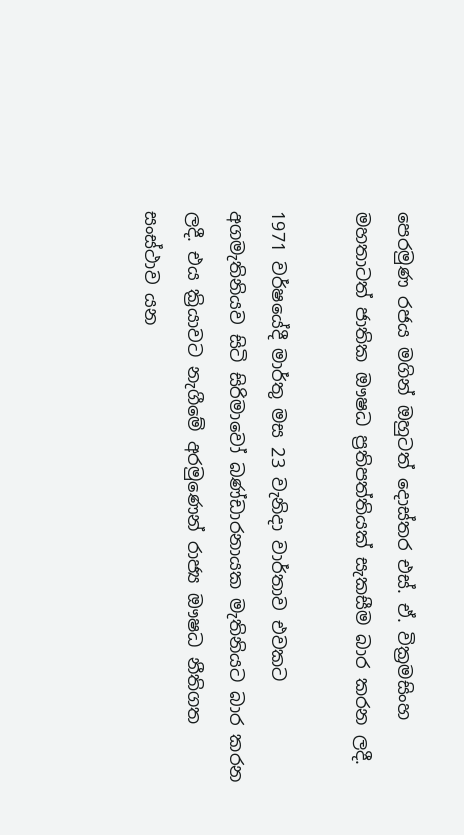පෙරමුණ රජය මගින් ඔහුටත් දොස්තර එස්. ඒ. වික්‍රමසිංහ මහතාටත් ජාතික ඖෂධ ප්‍රතිපත්තියක් සැකසීම බාර කරන ලදී.

1971 වර්ෂයේදී මාර්තු මස 23 වැනිදා වාර්තාව එවකට අගමැතිනියව සිටි සිරිමාවෝ බණ්ඩාරනායක මැතිනියට බාර කරන ලදී. එය ක්‍රියාවට නැගීමේ අරමුණෙන් රාජ්‍ය ඖෂධ නීතිගත සංස්ථාව යන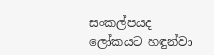සංකල්පයද ලෝකයට හඳුන්වා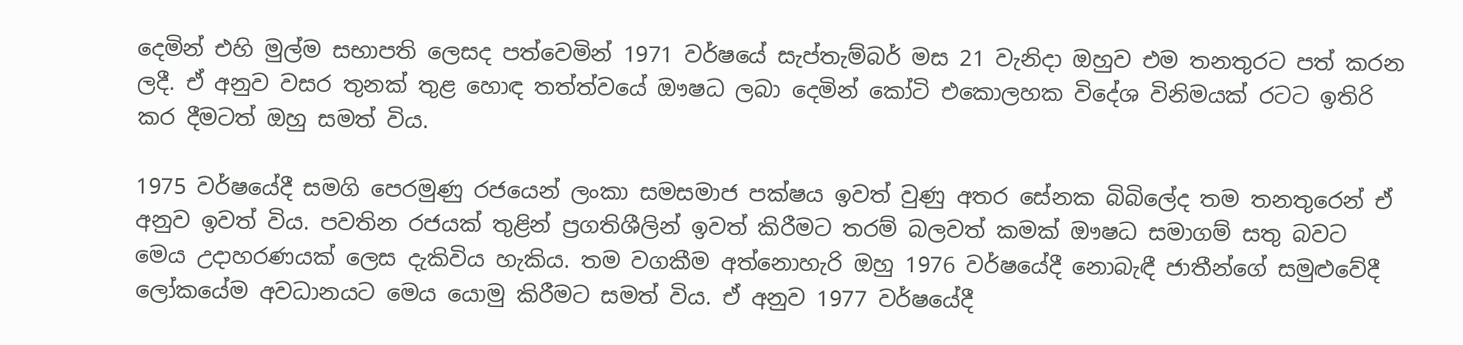දෙමින් එහි මුල්ම සභාපති ලෙසද පත්වෙමින් 1971 වර්ෂයේ සැප්තැම්බර් මස 21 වැනිදා ඔහුව එම තනතුරට පත් කරන ලදී. ඒ අනුව වසර තුනක් තුළ හොඳ තත්ත්වයේ ඖෂධ ලබා දෙමින් කෝටි එකොලහක විදේශ විනිමයක් රටට ඉතිරි කර දීමටත් ඔහු සමත් විය.

1975 වර්ෂයේදී සමගි පෙරමුණු රජයෙන් ලංකා සමසමාජ පක්ෂය ඉවත් වුණු අතර සේනක බිබිලේද තම තනතුරෙන් ඒ අනුව ඉවත් විය. පවතින රජයක් තුළින් ප්‍රගතිශීලින් ඉවත් කිරීමට තරම් බලවත් කමක් ඖෂධ සමාගම් සතු බවට මෙය උදාහරණයක් ලෙස දැකිවිය හැකිය. තම වගකීම අත්නොහැරි ඔහු 1976 වර්ෂයේදී නොබැඳී ජාතීන්ගේ සමුළුවේදී ලෝකයේම අවධානයට මෙය යොමු කිරීමට සමත් විය. ඒ අනුව 1977 වර්ෂයේදී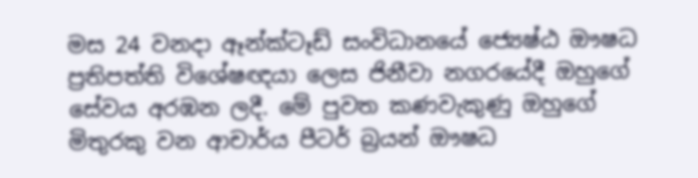මස 24 වනදා ඈන්ක්ටෑඩ් සංවිධානයේ ජ්‍යෙෂ්ඨ ඖෂධ ප්‍රතිපත්ති විශේෂඥයා ලෙස ජිනීවා නගරයේදී ඔහුගේ සේවය අරඹන ලදී. මේ පුවත කණවැකුණු ඔහුගේ මිතුරකු වන ආචාර්ය පීටර් බ්‍රයන් ඖෂධ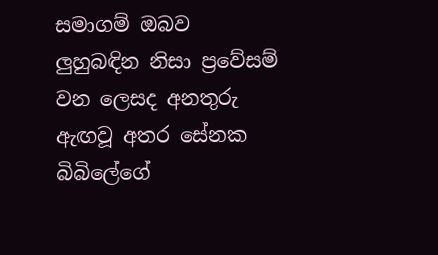සමාගම් ඔබව ලුහුබඳින නිසා ප්‍රවේසම් වන ලෙසද අනතුරු ඇඟවූ අතර සේනක බිබිලේගේ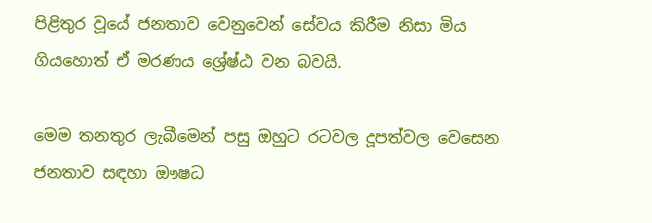පිළිතුර වූයේ ජනතාව වෙනුවෙන් සේවය කිරීම නිසා මිය ගියහොත් ඒ මරණය ශ්‍රේෂ්ඨ වන බවයි.

මෙම තනතුර ලැබීමෙන් පසු ඔහුට රටවල දූපත්වල වෙසෙන ජනතාව සඳහා ඖෂධ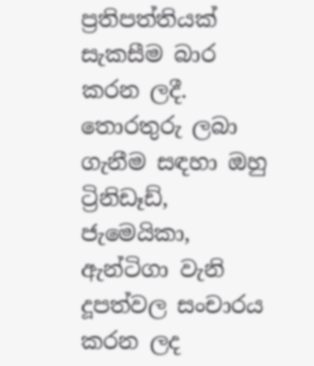ප්‍රතිපත්තියක් සැකසීම බාර කරන ලදී. තොරතුරු ලබා ගැනීම සඳහා ඔහු ට්‍රිනිඩෑඩ්, ජැමෙයිකා, ඇන්ටිගා වැනි දූපත්වල සංචාරය කරන ලද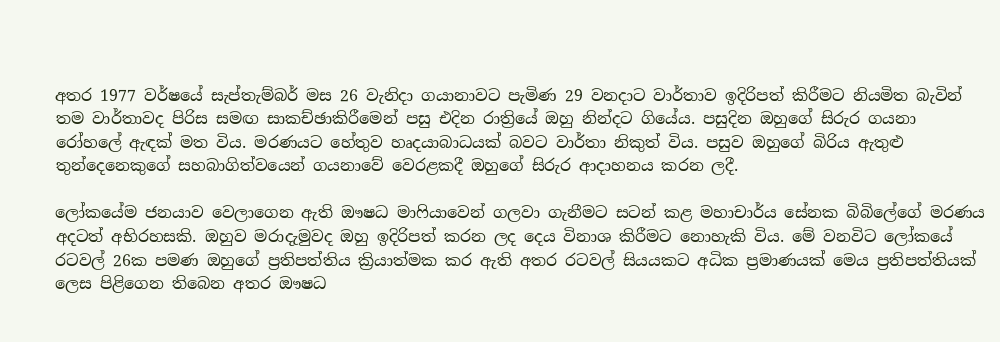අතර 1977 වර්ෂයේ සැප්තැම්බර් මස 26 වැනිදා ගයානාවට පැමිණ 29 වනදාට වාර්තාව ඉදිරිපත් කිරීමට නියමිත බැවින් තම වාර්තාවද පිරිස සමඟ සාකච්ඡාකිරීමෙන් පසු එදින රාත්‍රියේ ඔහු නින්දට ගියේය. පසුදින ඔහුගේ සිරුර ගයනා රෝහලේ ඇඳක් මත විය. මරණයට හේතුව හෘදයාබාධයක් බවට වාර්තා නිකුත් විය. පසුව ඔහුගේ බිරිය ඇතුළු තුන්දෙනෙකුගේ සහබාගිත්වයෙන් ගයනාවේ වෙරළකදී ඔහුගේ සිරුර ආදාහනය කරන ලදී.

ලෝකයේම ජනයාව වෙලාගෙන ඇති ඖෂධ මාෆියාවෙන් ගලවා ගැනීමට සටන් කළ මහාචාර්ය සේනක බිබිලේගේ මරණය අදටත් අභිරහසකි. ඔහුව මරාදැමුවද ඔහු ඉදිරිපත් කරන ලද දෙය විනාශ කිරීමට නොහැකි විය. මේ වනවිට ලෝකයේ රටවල් 26ක පමණ ඔහුගේ ප්‍රතිපත්තිය ක්‍රියාත්මක කර ඇති අතර රටවල් සියයකට අධික ප්‍රමාණයක් මෙය ප්‍රතිපත්තියක් ලෙස පිළිගෙන තිබෙන අතර ඖෂධ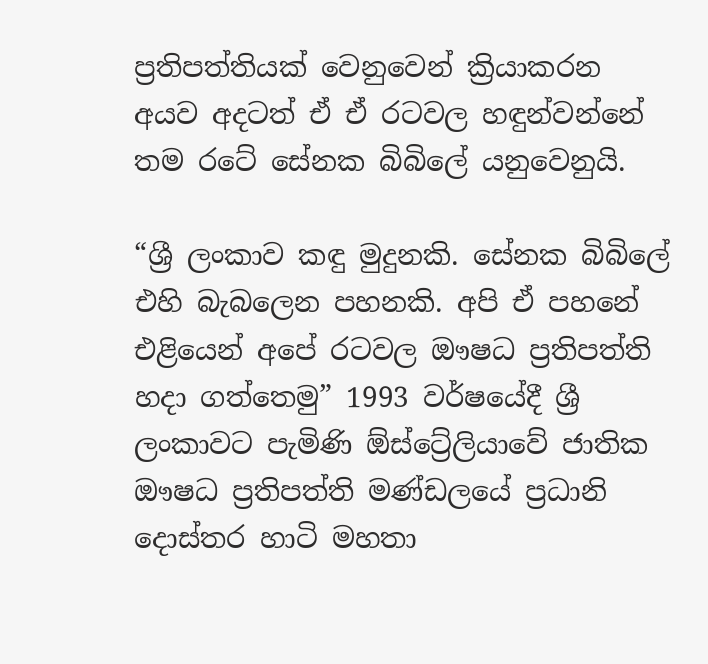ප්‍රතිපත්තියක් වෙනුවෙන් ක්‍රියාකරන අයව අදටත් ඒ ඒ රටවල හඳුන්වන්නේ තම රටේ සේනක බිබිලේ යනුවෙනුයි.

“ශ්‍රී ලංකාව කඳු මුදුනකි. සේනක බිබිලේ එහි බැබලෙන පහනකි. අපි ඒ පහනේ එළියෙන් අපේ රටවල ඖෂධ ප්‍රතිපත්ති හදා ගත්තෙමු” 1993 වර්ෂයේදී ශ්‍රී ලංකාවට පැමිණි ඕස්ට්‍රේලියාවේ ජාතික ඖෂධ ප්‍රතිපත්ති මණ්ඩලයේ ප්‍රධානි දොස්තර හාටි මහතා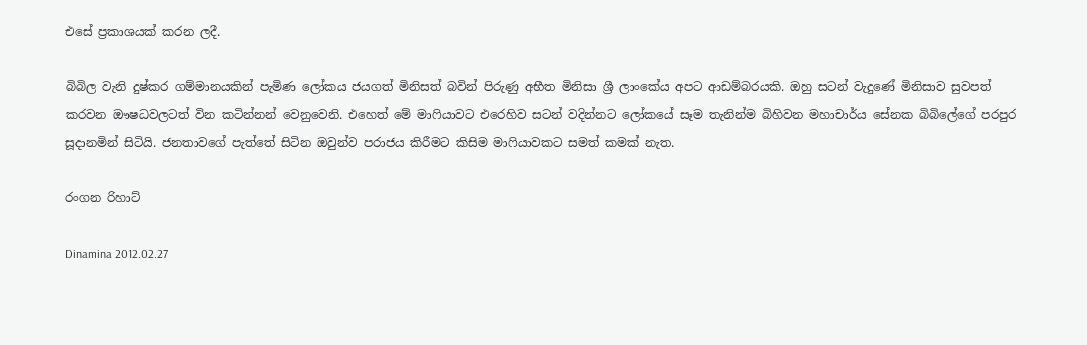එසේ ප්‍රකාශයක් කරන ලදී.

බිබිල වැනි දුෂ්කර ගම්මානයකින් පැමිණ ලෝකය ජයගත් මිනිසත් බවින් පිරුණු අභීත මිනිසා ශ්‍රී ලාංකේය අපට ආඩම්බරයකි. ඔහු සටන් වැදුණේ මිනිසාව සුවපත් කරවන ඖෂධවලටත් වින කටින්නන් වෙනුවෙනි. එහෙත් මේ මාෆියාවට එරෙහිව සටන් වදින්නට ලෝකයේ සෑම තැනින්ම බිහිවන මහාචාර්ය සේනක බිබිලේගේ පරපුර සූදානමින් සිටියි. ජනතාවගේ පැත්තේ සිටින ඔවුන්ව පරාජය කිරීමට කිසිම මාෆියාවකට සමත් කමක් නැත.

රංගන රිහාට්

Dinamina 2012.02.27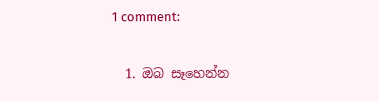1 comment:

  1. ඔබ සෑහෙන්න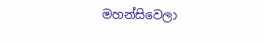මහන්සිවෙලා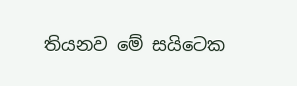තියනව මේ සයිටෙක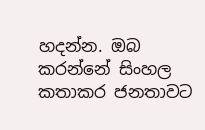හදන්න. ඔබ කරන්නේ සිංහල කතාකර ජනතාවට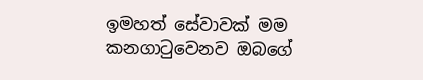ඉමහත් සේවාවක් මම කනගාටුවෙනව ඔබගේ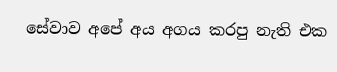සේවාව අපේ අය අගය කරපු නැති එක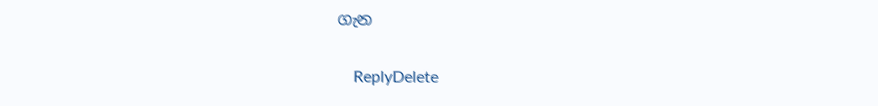ගැන

    ReplyDelete